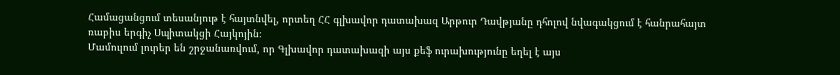Համացանցում տեսանյութ է հայտնվել, որտեղ ՀՀ գլխավոր դատախազ Արթուր Դավթյանը դհոլով նվագակցում է հանրահայտ ռաբիս երգիչ Սպիտակցի Հայկոյին։
Մամուլում լուրեր են շրջանառվում, որ Գլխավոր դատախազի այս քեֆ ուրախությունը եղել է այս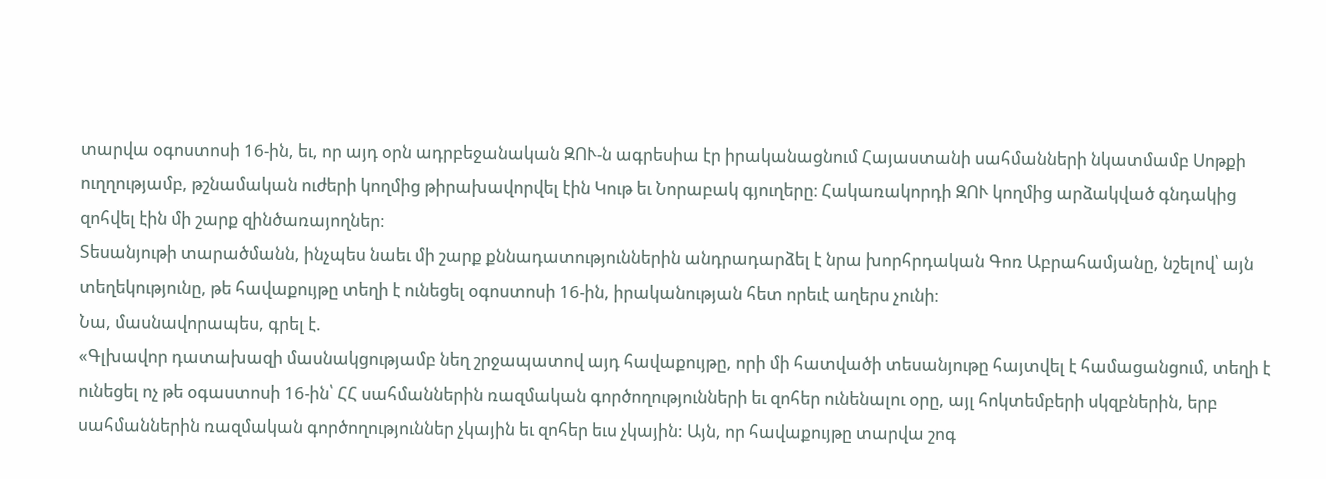տարվա օգոստոսի 16-ին, եւ, որ այդ օրն ադրբեջանական ԶՈՒ-ն ագրեսիա էր իրականացնում Հայաստանի սահմանների նկատմամբ Սոթքի ուղղությամբ, թշնամական ուժերի կողմից թիրախավորվել էին Կութ եւ Նորաբակ գյուղերը։ Հակառակորդի ԶՈՒ կողմից արձակված գնդակից զոհվել էին մի շարք զինծառայողներ։
Տեսանյութի տարածմանն, ինչպես նաեւ մի շարք քննադատություններին անդրադարձել է նրա խորհրդական Գոռ Աբրահամյանը, նշելով՝ այն տեղեկությունը, թե հավաքույթը տեղի է ունեցել օգոստոսի 16-ին, իրականության հետ որեւէ աղերս չունի։
Նա, մասնավորապես, գրել է.
«Գլխավոր դատախազի մասնակցությամբ նեղ շրջապատով այդ հավաքույթը, որի մի հատվածի տեսանյութը հայտվել է համացանցում, տեղի է ունեցել ոչ թե օգաստոսի 16-ին՝ ՀՀ սահմաններին ռազմական գործողությունների եւ զոհեր ունենալու օրը, այլ հոկտեմբերի սկզբներին, երբ սահմաններին ռազմական գործողություններ չկային եւ զոհեր եւս չկային: Այն, որ հավաքույթը տարվա շոգ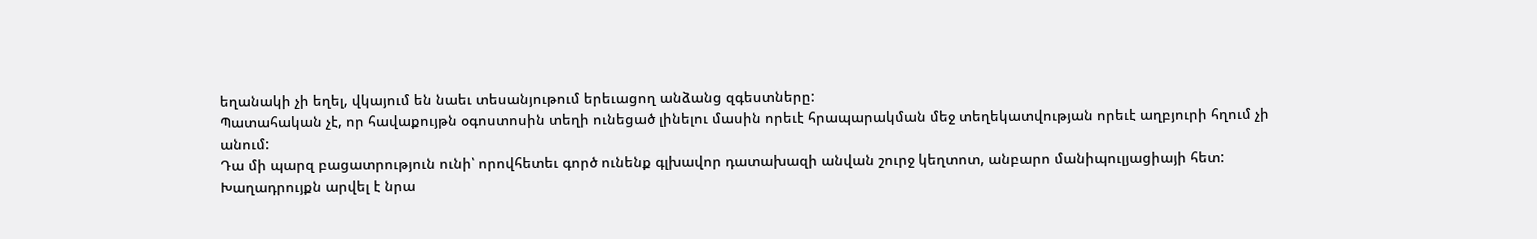եղանակի չի եղել, վկայում են նաեւ տեսանյութում երեւացող անձանց զգեստները:
Պատահական չէ, որ հավաքույթն օգոստոսին տեղի ունեցած լինելու մասին որեւէ հրապարակման մեջ տեղեկատվության որեւէ աղբյուրի հղում չի անում:
Դա մի պարզ բացատրություն ունի՝ որովհետեւ գործ ունենք գլխավոր դատախազի անվան շուրջ կեղտոտ, անբարո մանիպուլյացիայի հետ:
Խաղադրույքն արվել է նրա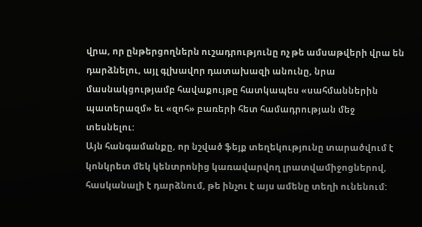վրա, որ ընթերցողներն ուշադրությունը ոչ թե ամսաթվերի վրա են դարձնելու, այլ գլխավոր դատախազի անունը, նրա մասնակցությամբ հավաքույթը հատկապես «սահմաններին պատերազմ» եւ «զոհ» բառերի հետ համադրության մեջ տեսնելու:
Այն հանգամանքը, որ նշված ֆեյք տեղեկությունը տարածվում է կոնկրետ մեկ կենտրոնից կառավարվող լրատվամիջոցներով, հասկանալի է դարձնում, թե ինչու է այս ամենը տեղի ունենում: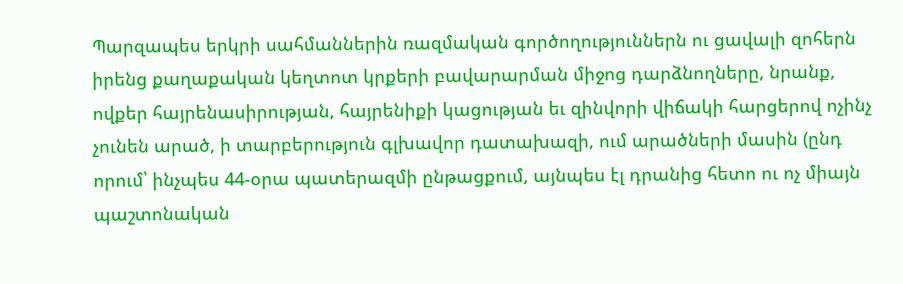Պարզապես երկրի սահմաններին ռազմական գործողություններն ու ցավալի զոհերն իրենց քաղաքական կեղտոտ կրքերի բավարարման միջոց դարձնողները, նրանք, ովքեր հայրենասիրության, հայրենիքի կացության եւ զինվորի վիճակի հարցերով ոչինչ չունեն արած, ի տարբերություն գլխավոր դատախազի, ում արածների մասին (ընդ որում՝ ինչպես 44-օրա պատերազմի ընթացքում, այնպես էլ դրանից հետո ու ոչ միայն պաշտոնական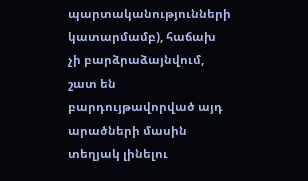պարտականությունների կատարմամբ), հաճախ չի բարձրաձայնվում, շատ են բարդույթավորված այդ արածների մասին տեղյակ լինելու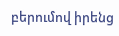բերումով իրենց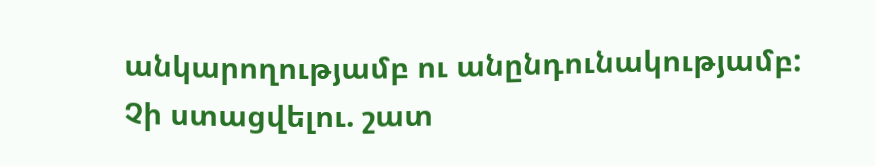անկարողությամբ ու անընդունակությամբ:
Չի ստացվելու. շատ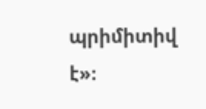պրիմիտիվ է»։